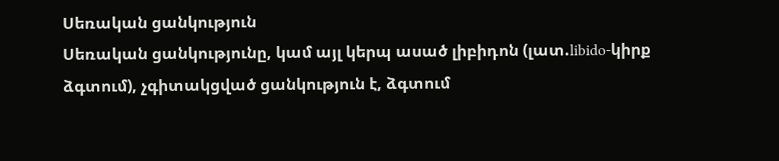Սեռական ցանկություն
Սեռական ցանկությունը, կամ այլ կերպ ասած լիբիդոն (լատ.libido-կիրք ձգտում), չգիտակցված ցանկություն է, ձգտում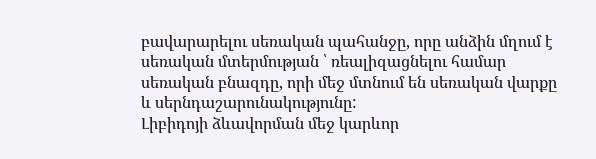բավարարելու սեռական պահանջը, որը անձին մղում է սեռական մտերմության ՝ ռեալիզացնելու համար սեռական բնազդը, որի մեջ մտնում են սեռական վարքը և սերնդաշարունակությունը:
Լիբիդոյի ձևավորման մեջ կարևոր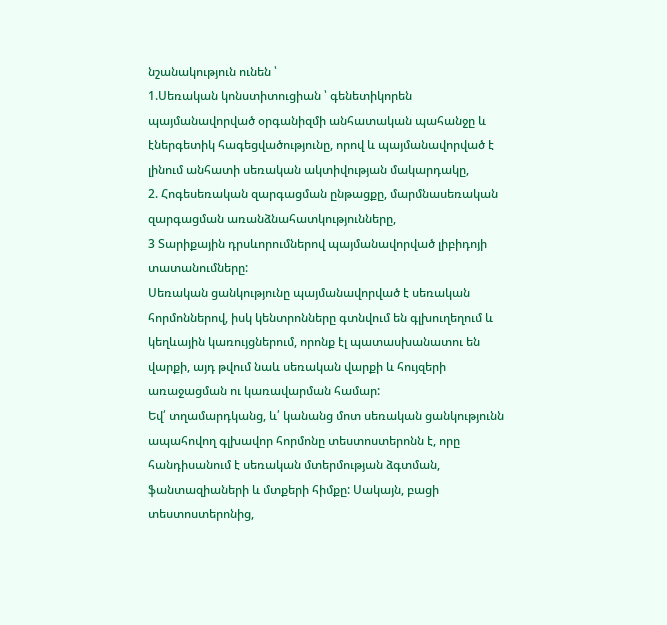նշանակություն ունեն ՝
1.Սեռական կոնստիտուցիան ՝ գենետիկորեն պայմանավորված օրգանիզմի անհատական պահանջը և էներգետիկ հագեցվածությունը, որով և պայմանավորված է լինում անհատի սեռական ակտիվության մակարդակը,
2. Հոգեսեռական զարգացման ընթացքը, մարմնասեռական զարգացման առանձնահատկությունները,
3 Տարիքային դրսևորումներով պայմանավորված լիբիդոյի տատանումները:
Սեռական ցանկությունը պայմանավորված է սեռական հորմոններով, իսկ կենտրոնները գտնվում են գլխուղեղում և կեղևային կառույցներում, որոնք էլ պատասխանատու են վարքի, այդ թվում նաև սեռական վարքի և հույզերի առաջացման ու կառավարման համար:
Եվ՛ տղամարդկանց, և՛ կանանց մոտ սեռական ցանկությունն ապահովող գլխավոր հորմոնը տեստոստերոնն է, որը հանդիսանում է սեռական մտերմության ձգտման, ֆանտազիաների և մտքերի հիմքը: Սակայն, բացի տեստոստերոնից,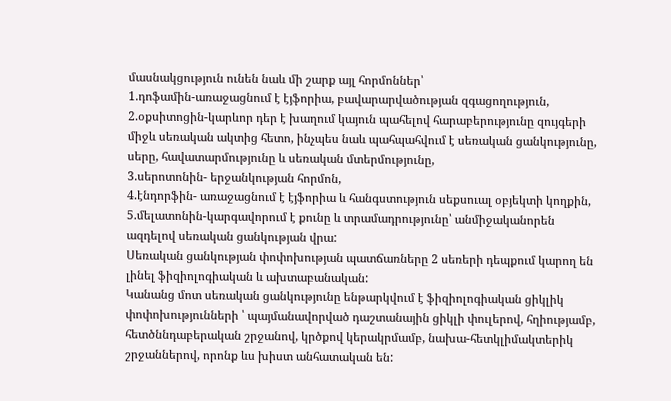մասնակցություն ունեն նաև մի շարք այլ հորմոններ՝
1.դոֆամին-առաջացնում է էյֆորիա, բավարարվածության զգացողություն,
2.օքսիտոցին-կարևոր դեր է խաղում կայուն պահելով հարաբերությունը զույգերի միջև սեռական ակտից հետո, ինչպես նաև պահպահվում է սեռական ցանկությունը, սերը, հավատարմությունը և սեռական մտերմությունը,
3.սերոտոնին- երջանկության հորմոն,
4.էնդորֆին- առաջացնում է էյֆորիա և հանգստություն սեքսուալ օբյեկտի կողքին,
5.մելատոնին-կարգավորում է քունը և տրամադրությունը՝ անմիջականորեն ազդելով սեռական ցանկության վրա:
Սեռական ցանկության փոփոխության պատճառները 2 սեռերի դեպքում կարող են լինել ֆիզիոլոգիական և ախտաբանական:
Կանանց մոտ սեռական ցանկությունը ենթարկվում է ֆիզիոլոգիական ցիկլիկ փոփոխությունների ՝ պայմանավորված դաշտանային ցիկլի փուլերով, հղիությամբ, հետծննդաբերական շրջանով, կրծքով կերակրմամբ, նախա-հետկլիմակտերիկ շրջաններով, որոնք ևս խիստ անհատական են: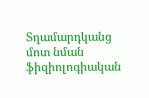Տղամարդկանց մոտ նման ֆիզիոլոգիական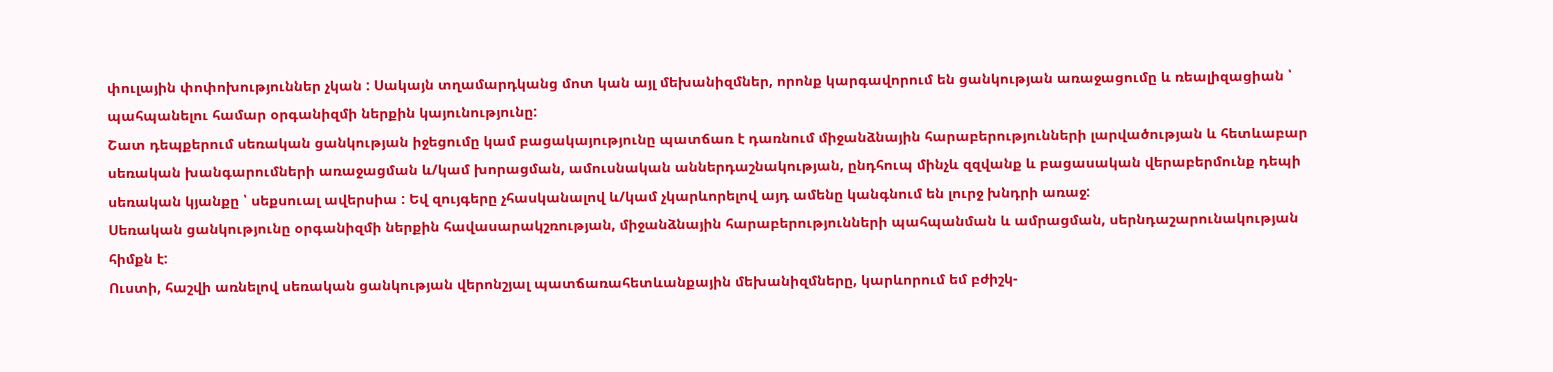փուլային փոփոխություններ չկան : Սակայն տղամարդկանց մոտ կան այլ մեխանիզմներ, որոնք կարգավորում են ցանկության առաջացումը և ռեալիզացիան ՝ պահպանելու համար օրգանիզմի ներքին կայունությունը:
Շատ դեպքերում սեռական ցանկության իջեցումը կամ բացակայությունը պատճառ է դառնում միջանձնային հարաբերությունների լարվածության և հետևաբար սեռական խանգարումների առաջացման և/կամ խորացման, ամուսնական աններդաշնակության, ընդհուպ մինչև զզվանք և բացասական վերաբերմունք դեպի սեռական կյանքը ՝ սեքսուալ ավերսիա : Եվ զույգերը չհասկանալով և/կամ չկարևորելով այդ ամենը կանգնում են լուրջ խնդրի առաջ:
Սեռական ցանկությունը օրգանիզմի ներքին հավասարակշռության, միջանձնային հարաբերությունների պահպանման և ամրացման, սերնդաշարունակության հիմքն է:
Ուստի, հաշվի առնելով սեռական ցանկության վերոնշյալ պատճառահետևանքային մեխանիզմները, կարևորում եմ բժիշկ-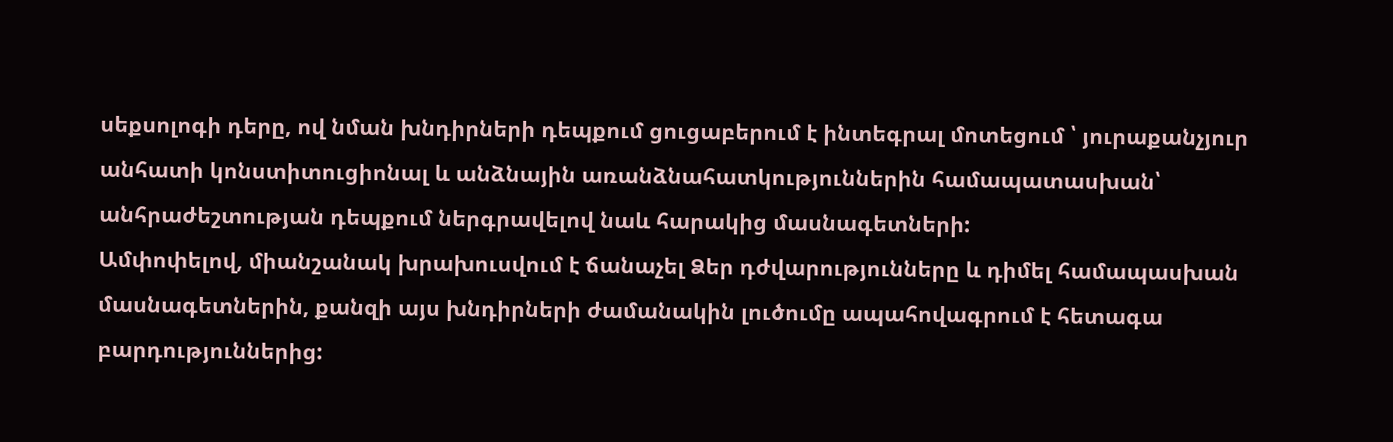սեքսոլոգի դերը, ով նման խնդիրների դեպքում ցուցաբերում է ինտեգրալ մոտեցում ՝ յուրաքանչյուր անհատի կոնստիտուցիոնալ և անձնային առանձնահատկություններին համապատասխան՝ անհրաժեշտության դեպքում ներգրավելով նաև հարակից մասնագետների:
Ամփոփելով, միանշանակ խրախուսվում է ճանաչել Ձեր դժվարությունները և դիմել համապասխան մասնագետներին, քանզի այս խնդիրների ժամանակին լուծումը ապահովագրում է հետագա բարդություններից: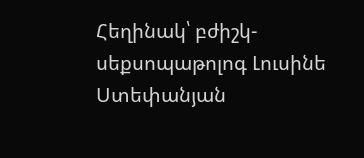Հեղինակ՝ բժիշկ-սեքսոպաթոլոգ Լուսինե Ստեփանյան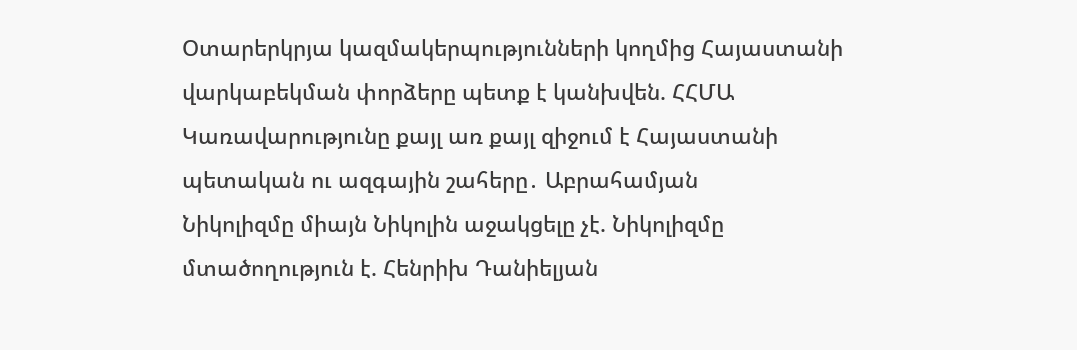Օտարերկրյա կազմակերպությունների կողմից Հայաստանի վարկաբեկման փորձերը պետք է կանխվեն. ՀՀՄԱ
Կառավարությունը քայլ առ քայլ զիջում է Հայաստանի պետական ու ազգային շահերը․ Աբրահամյան
Նիկոլիզմը միայն Նիկոլին աջակցելը չէ. Նիկոլիզմը մտածողություն է. Հենրիխ Դանիելյան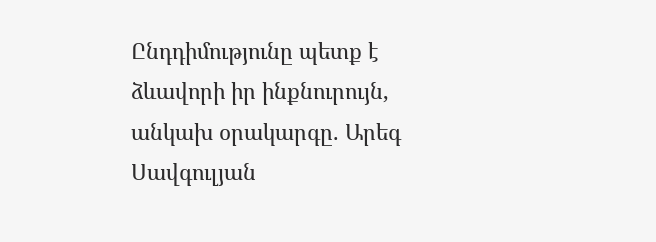Ընդդիմությունը պետք է ձևավորի իր ինքնուրույն, անկախ օրակարգը. Արեգ Սավգուլյան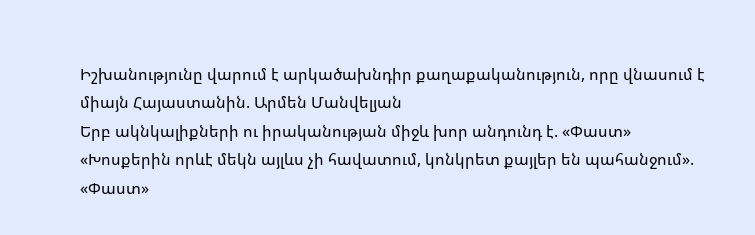Իշխանությունը վարում է արկածախնդիր քաղաքականություն, որը վնասում է միայն Հայաստանին. Արմեն Մանվելյան
Երբ ակնկալիքների ու իրականության միջև խոր անդունդ է. «Փաստ»
«Խոսքերին որևէ մեկն այլևս չի հավատում, կոնկրետ քայլեր են պահանջում». «Փաստ»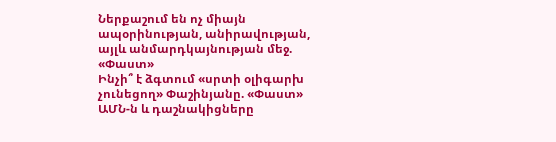Ներքաշում են ոչ միայն ապօրինության, անիրավության, այլև անմարդկայնության մեջ. «Փաստ»
Ինչի՞ է ձգտում «սրտի օլիգարխ չունեցող» Փաշինյանը. «Փաստ»
ԱՄՆ-ն և դաշնակիցները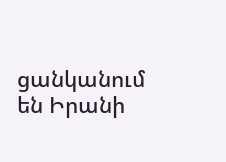ցանկանում են Իրանի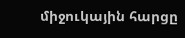միջուկային հարցը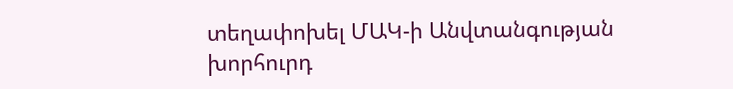տեղափոխել ՄԱԿ-ի Անվտանգության խորհուրդ